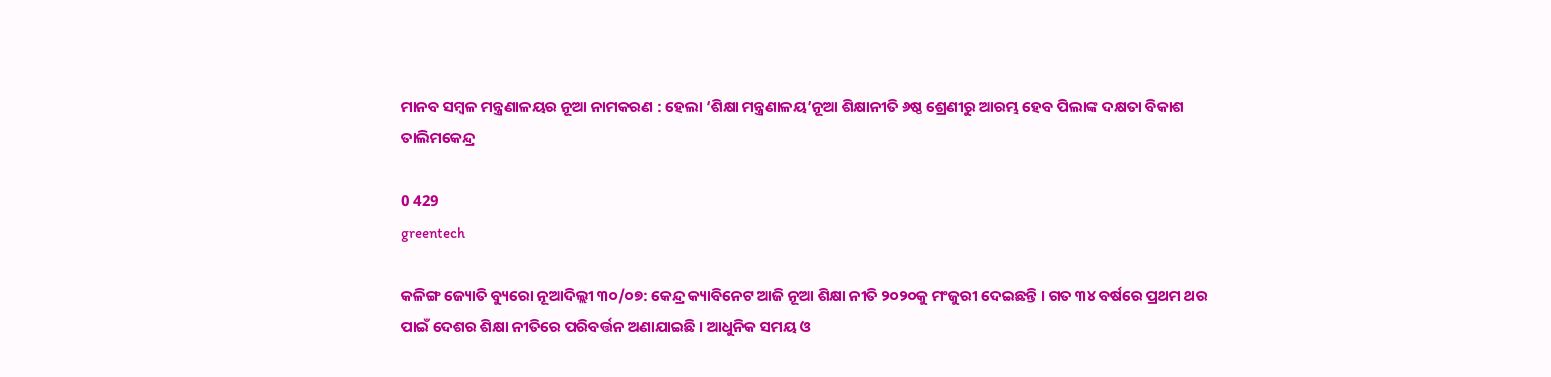ମାନବ ସମ୍ବଳ ମନ୍ତ୍ରଣାଳୟର ନୂଆ ନାମକରଣ : ହେଲା ‘ଶିକ୍ଷା ମନ୍ତ୍ରଣାଳୟ’ନୂଆ ଶିକ୍ଷାନୀତି ୬ଷ୍ଠ ଶ୍ରେଣୀରୁ ଆରମ୍ଭ ହେବ ପିଲାଙ୍କ ଦକ୍ଷତା ବିକାଶ ତାଲିମକେନ୍ଦ୍ର

0 429
greentech

କଳିଙ୍ଗ ଜ୍ୟୋତି ବ୍ୟୁରୋ ନୂଆଦିଲ୍ଲୀ ୩୦/୦୭: କେନ୍ଦ୍ର କ୍ୟାବିନେଟ ଆଜି ନୂଆ ଶିକ୍ଷା ନୀତି ୨୦୨୦କୁ ମଂଜୁରୀ ଦେଇଛନ୍ତି । ଗତ ୩୪ ବର୍ଷରେ ପ୍ରଥମ ଥର ପାଇଁ ଦେଶର ଶିକ୍ଷା ନୀତିରେ ପରିବର୍ତ୍ତନ ଅଣାଯାଇଛି । ଆଧୁନିକ ସମୟ ଓ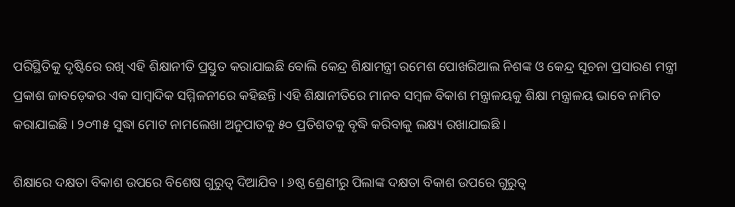ପରିସ୍ଥିତିକୁ ଦୃଷ୍ଟିରେ ରଖି ଏହି ଶିକ୍ଷାନୀତି ପ୍ରସ୍ତୁତ କରାଯାଇଛି ବୋଲି କେନ୍ଦ୍ର ଶିକ୍ଷାମନ୍ତ୍ରୀ ରମେଶ ପୋଖରିଆଲ ନିଶଙ୍କ ଓ କେନ୍ଦ୍ର ସୂଚନା ପ୍ରସାରଣ ମନ୍ତ୍ରୀ ପ୍ରକାଶ ଜାବଡ଼େକର ଏକ ସାମ୍ବାଦିକ ସମ୍ମିଳନୀରେ କହିଛନ୍ତି ।ଏହି ଶିକ୍ଷାନୀତିରେ ମାନବ ସମ୍ବଳ ବିକାଶ ମନ୍ତ୍ରାଳୟକୁ ଶିକ୍ଷା ମନ୍ତ୍ରାଳୟ ଭାବେ ନାମିତ କରାଯାଇଛି । ୨୦୩୫ ସୁଦ୍ଧା ମୋଟ ନାମଲେଖା ଅନୁପାତକୁ ୫୦ ପ୍ରତିଶତକୁ ବୃଦ୍ଧି କରିବାକୁ ଲକ୍ଷ୍ୟ ରଖାଯାଇଛି ।

ଶିକ୍ଷାରେ ଦକ୍ଷତା ବିକାଶ ଉପରେ ବିଶେଷ ଗୁରୁତ୍ୱ ଦିଆଯିବ । ୬ଷ୍ଠ ଶ୍ରେଣୀରୁ ପିଲାଙ୍କ ଦକ୍ଷତା ବିକାଶ ଉପରେ ଗୁରୁତ୍ୱ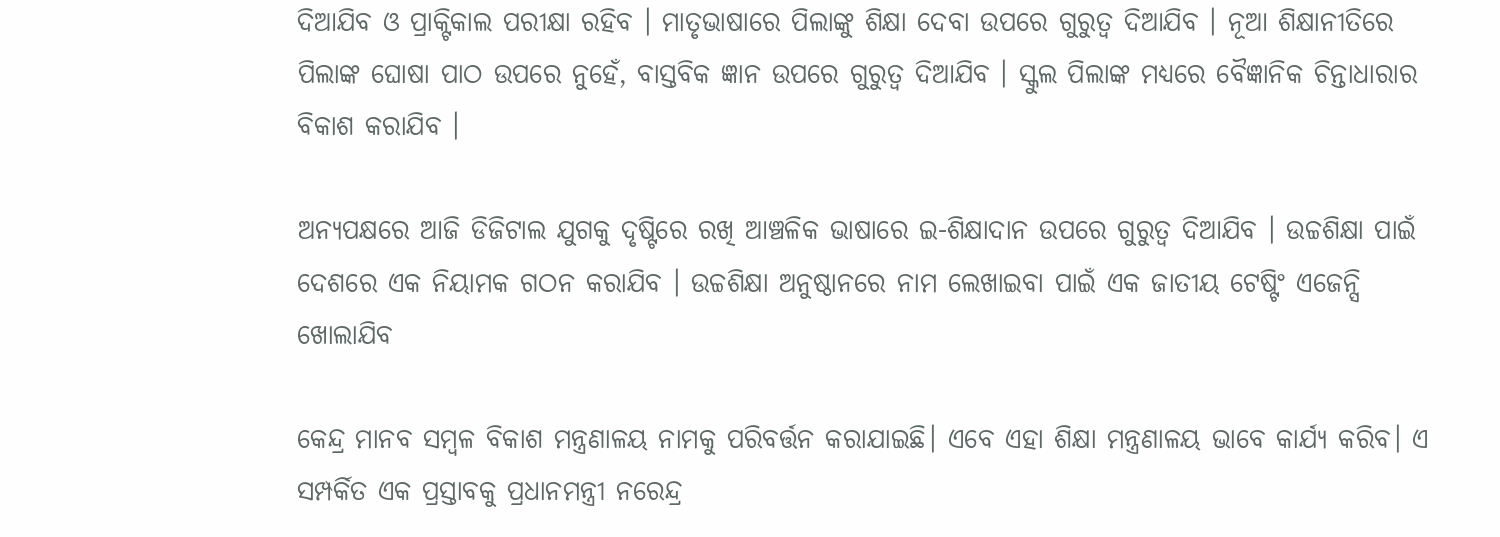ଦିଆଯିବ ଓ ପ୍ରାକ୍ଟିକାଲ ପରୀକ୍ଷା ରହିବ । ମାତୃଭାଷାରେ ପିଲାଙ୍କୁ ଶିକ୍ଷା ଦେବା ଉପରେ ଗୁରୁତ୍ୱ ଦିଆଯିବ । ନୂଆ ଶିକ୍ଷାନୀତିରେ ପିଲାଙ୍କ ଘୋଷା ପାଠ ଉପରେ ନୁହେଁ, ବାସ୍ତବିକ ଜ୍ଞାନ ଉପରେ ଗୁରୁତ୍ୱ ଦିଆଯିବ । ସ୍କୁଲ ପିଲାଙ୍କ ମଧ୍ୟରେ ବୈଜ୍ଞାନିକ ଚିନ୍ତାଧାରାର ବିକାଶ କରାଯିବ ।

ଅନ୍ୟପକ୍ଷରେ ଆଜି ଡିଜିଟାଲ ଯୁଗକୁ ଦୃଷ୍ଟିରେ ରଖି ଆଞ୍ଚଳିକ ଭାଷାରେ ଇ-ଶିକ୍ଷାଦାନ ଉପରେ ଗୁରୁତ୍ୱ ଦିଆଯିବ । ଉଚ୍ଚଶିକ୍ଷା ପାଇଁ ଦେଶରେ ଏକ ନିୟାମକ ଗଠନ କରାଯିବ । ଉଚ୍ଚଶିକ୍ଷା ଅନୁଷ୍ଠାନରେ ନାମ ଲେଖାଇବା ପାଇଁ ଏକ ଜାତୀୟ ଟେଷ୍ଟିଂ ଏଜେନ୍ସି ଖୋଲାଯିବ

କେନ୍ଦ୍ର ମାନବ ସମ୍ବଳ ବିକାଶ ମନ୍ତ୍ରଣାଳୟ ନାମକୁ ପରିବର୍ତ୍ତନ କରାଯାଇଛି। ଏବେ ଏହା ଶିକ୍ଷା ମନ୍ତ୍ରଣାଳୟ ଭାବେ କାର୍ଯ୍ୟ କରିବ। ଏ ସମ୍ପର୍କିତ ଏକ ପ୍ରସ୍ତାବକୁ ପ୍ରଧାନମନ୍ତ୍ରୀ ନରେନ୍ଦ୍ର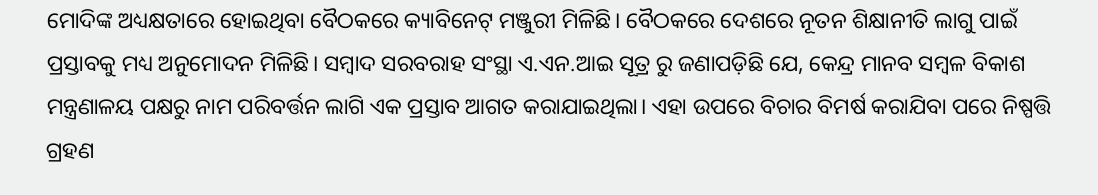ମୋଦିଙ୍କ ଅଧ୍ୟକ୍ଷତାରେ ହୋଇଥିବା ବୈଠକରେ କ୍ୟାବିନେଟ୍‌ ମଞ୍ଜୁରୀ ମିଳିଛି। ବୈଠକରେ ଦେଶରେ ନୂତନ ଶିକ୍ଷାନୀତି ଲାଗୁ ପାଇଁ ପ୍ରସ୍ତାବକୁ ମଧ୍ୟ ଅନୁମୋଦନ ମିଳିଛି। ସମ୍ବାଦ ସରବରାହ ସଂସ୍ଥା ଏ.ଏନ.ଆଇ ସୂତ୍ର ରୁ ଜଣାପଡ଼ିଛି ଯେ, କେନ୍ଦ୍ର ମାନବ ସମ୍ବଳ ବିକାଶ ମନ୍ତ୍ରଣାଳୟ ପକ୍ଷରୁ ନାମ ପରିବର୍ତ୍ତନ ଲାଗି ଏକ ପ୍ରସ୍ତାବ ଆଗତ କରାଯାଇଥିଲା। ଏହା ଉପରେ ବିଚାର ବିମର୍ଷ କରାଯିବା ପରେ ନିଷ୍ପତ୍ତି ଗ୍ରହଣ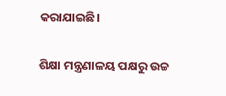କରାଯାଇଛି।

ଶିକ୍ଷା ମନ୍ତ୍ରଣାଳୟ ପକ୍ଷରୁ ଉଚ୍ଚ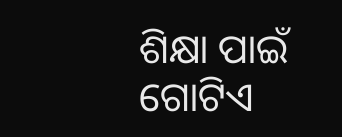ଶିକ୍ଷା ପାଇଁ ଗୋଟିଏ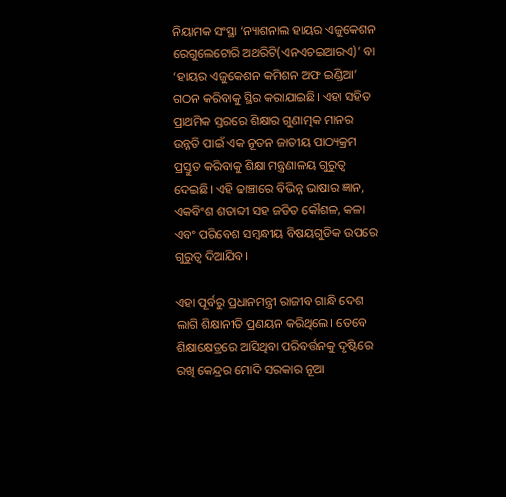ନିୟାମକ ସଂସ୍ଥା ‘ନ୍ୟାଶନାଲ ହାୟର ଏଜୁକେଶନ ରେଗୁଲେଟୋରି ଅଥରିଟି(ଏନଏଚଇଆରଏ)’ ବା ‘ହାୟର ଏଜୁକେଶନ କମିଶନ ଅଫ ଇଣ୍ଡିଆ’ ଗଠନ କରିବାକୁ ସ୍ଥିର କରାଯାଇଛି। ଏହା ସହିତ ପ୍ରାଥମିକ ସ୍ତରରେ ଶିକ୍ଷାର ଗୁଣାତ୍ମକ ମାନର ଉନ୍ନତି ପାଇଁ ଏକ ନୂତନ ଜାତୀୟ ପାଠ୍ୟକ୍ରମ ପ୍ରସ୍ତୁତ କରିବାକୁ ଶିକ୍ଷା ମନ୍ତ୍ରଣାଳୟ ଗୁରୁତ୍ୱ ଦେଇଛି। ଏହି ଢାଞ୍ଚାରେ ବିଭିନ୍ନ ଭାଷାର ଜ୍ଞାନ, ଏକବିଂଶ ଶତାବ୍ଦୀ ସହ ଜଡିତ କୌଶଳ, କଳା ଏବଂ ପରିବେଶ ସମ୍ବନ୍ଧୀୟ ବିଷୟଗୁଡିକ ଉପରେ ଗୁରୁତ୍ୱ ଦିଆଯିବ।

ଏହା ପୂର୍ବରୁ ପ୍ରଧାନମନ୍ତ୍ରୀ ରାଜୀବ ଗାନ୍ଧି ଦେଶ ଲାଗି ଶିକ୍ଷାନୀତି ପ୍ରଣୟନ କରିଥିଲେ। ତେବେ ଶିକ୍ଷାକ୍ଷେତ୍ରରେ ଆସିଥିବା ପରିବର୍ତ୍ତନକୁ ଦୃଷ୍ଟିରେ ରଖି କେନ୍ଦ୍ରର ମୋଦି ସରକାର ନୂଆ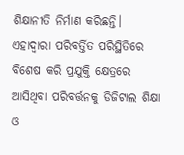ଶିକ୍ଷାନୀତି ନିର୍ମାଣ କରିଛନ୍ତି। ଏହାଦ୍ୱାରା ପରିବର୍ତ୍ତିତ ପରିସ୍ଥିତିରେ ବିଶେଷ କରି ପ୍ରଯୁକ୍ତି କ୍ଷେତ୍ରରେ ଆସିଥିବା ପରିବର୍ତ୍ତନକୁ ଡିଜିଟାଲ ଶିକ୍ଷା ଓ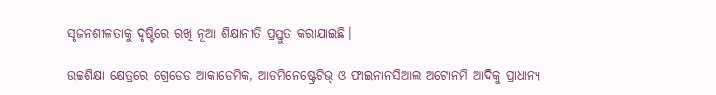ସୃଜନଶୀଳତାକୁ ଦୃଷ୍ଟିରେ ରଖି ନୂଆ ଶିକ୍ଷାନୀତି ପ୍ରସ୍ତୁତ କରାଯାଇଛି।

ଉଚ୍ଚଶିକ୍ଷା କ୍ଷେତ୍ରରେ ଗ୍ରେଡେଡ ଆକାଡେମିକ, ଆଡମିନେଷ୍ଟ୍ରେଟିଭ୍ ଓ ଫାଇନାନସିଆଲ ଅଟୋନମି ଆଦିକୁ ପ୍ରାଧାନ୍ୟ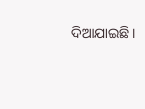ଦିଆଯାଇଛି।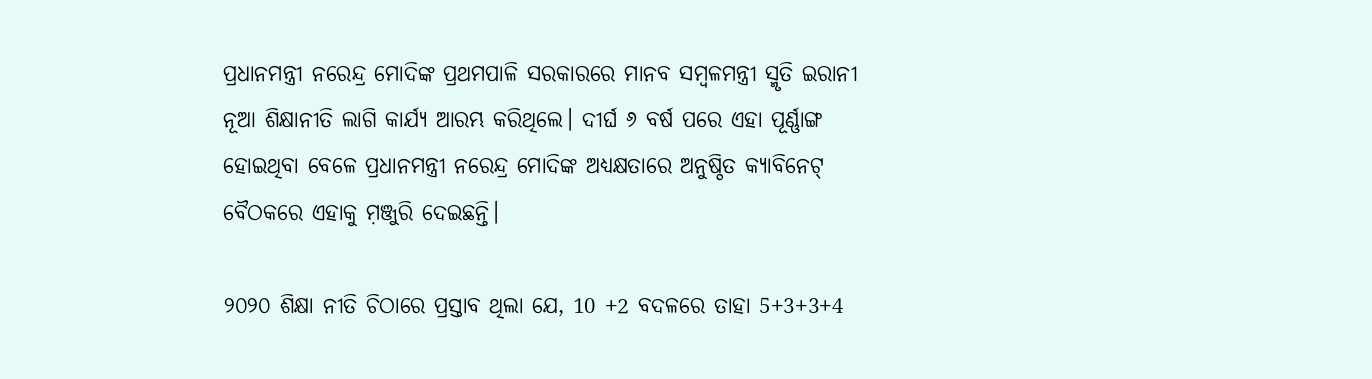ପ୍ରଧାନମନ୍ତ୍ରୀ ନରେନ୍ଦ୍ର ମୋଦିଙ୍କ ପ୍ରଥମପାଳି ସରକାରରେ ମାନବ ସମ୍ବଳମନ୍ତ୍ରୀ ସ୍ମୃତି ଇରାନୀ ନୂଆ ଶିକ୍ଷାନୀତି ଲାଗି କାର୍ଯ୍ୟ ଆରମ୍ଭ କରିଥିଲେ। ଦୀର୍ଘ ୬ ବର୍ଷ ପରେ ଏହା ପୂର୍ଣ୍ଣାଙ୍ଗ ହୋଇଥିବା ବେଳେ ପ୍ରଧାନମନ୍ତ୍ରୀ ନରେନ୍ଦ୍ର ମୋଦିଙ୍କ ଅଧ୍ୟକ୍ଷତାରେ ଅନୁଷ୍ଠିତ କ୍ୟାବିନେଟ୍ ବୈଠକରେ ଏହାକୁ ମ଼ଞ୍ଜୁରି ଦେଇଛନ୍ତି।

୨୦୨୦ ଶିକ୍ଷା ନୀତି ଚିଠାରେ ପ୍ରସ୍ତାବ ଥିଲା ଯେ, 10 +2 ବଦଳରେ ତାହା 5+3+3+4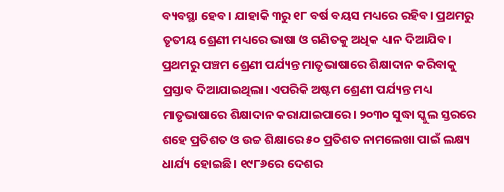ବ୍ୟବସ୍ଥା ହେବ। ଯାହାକି ୩ରୁ ୧୮ ବର୍ଷ ବୟସ ମଧ୍ୟରେ ରହିବ। ପ୍ରଥମରୁ ତୃତୀୟ ଶ୍ରେଣୀ ମଧ୍ୟରେ ଭାଷା ଓ ଗଣିତକୁ ଅଧିକ ଧ୍ୟାନ ଦିଆଯିବ। ପ୍ରଥମରୁ ପଞ୍ଚମ ଶ୍ରେଣୀ ପର୍ଯ୍ୟନ୍ତ ମାତୃଭାଷାରେ ଶିକ୍ଷାଦାନ କରିବାକୁ ପ୍ରସ୍ତାବ ଦିଆଯାଇଥିଲା। ଏପରିକି ଅଷ୍ଟମ ଶ୍ରେଣୀ ପର୍ଯ୍ୟନ୍ତ ମଧ୍ୟ ମାତୃଭାଷାରେ ଶିକ୍ଷାଦାନ କରାଯାଇପାରେ। ୨୦୩୦ ସୁଦ୍ଧା ସ୍କୁଲ ସ୍ତରରେ ଶହେ ପ୍ରତିଶତ ଓ ଉଚ୍ଚ ଶିକ୍ଷାରେ ୫୦ ପ୍ରତିଶତ ନାମଲେଖା ପାଇଁ ଲକ୍ଷ୍ୟ ଧାର୍ଯ୍ୟ ହୋଇଛି। ୧୯୮୬ରେ ଦେଶର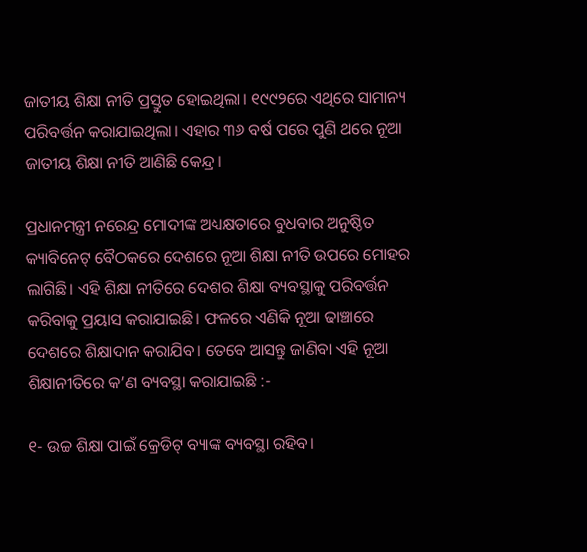ଜାତୀୟ ଶିକ୍ଷା ନୀତି ପ୍ରସ୍ତୁତ ହୋଇଥିଲା। ୧୯୯୨ରେ ଏଥିରେ ସାମାନ୍ୟ ପରିବର୍ତ୍ତନ କରାଯାଇଥିଲା। ଏହାର ୩୬ ବର୍ଷ ପରେ ପୁଣି ଥରେ ନୂଆ ଜାତୀୟ ଶିକ୍ଷା ନୀତି ଆଣିଛି କେନ୍ଦ୍ର।

ପ୍ରଧାନମନ୍ତ୍ରୀ ନରେନ୍ଦ୍ର ମୋଦୀଙ୍କ ଅଧ୍ୟକ୍ଷତାରେ ବୁଧବାର ଅନୁଷ୍ଠିତ କ୍ୟାବିନେଟ୍‌ ବୈଠକରେ ଦେଶରେ ନୂଆ ଶିକ୍ଷା ନୀତି ଉପରେ ମୋହର ଲାଗିଛି। ଏହି ଶିକ୍ଷା ନୀତିରେ ଦେଶର ଶିକ୍ଷା ବ୍ୟବସ୍ଥାକୁ ପରିବର୍ତ୍ତନ କରିବାକୁ ପ୍ରୟାସ କରାଯାଇଛି। ଫଳରେ ଏଣିକି ନୂଆ ଢାଞ୍ଚାରେ ଦେଶରେ ଶିକ୍ଷାଦାନ କରାଯିବ। ତେବେ ଆସନ୍ତୁ ଜାଣିବା ଏହି ନୂଆ ଶିକ୍ଷାନୀତିରେ କ’ଣ ବ୍ୟବସ୍ଥା କରାଯାଇଛି :-

୧- ଉଚ୍ଚ ଶିକ୍ଷା ପାଇଁ କ୍ରେଡିଟ୍‌ ବ୍ୟାଙ୍କ ବ୍ୟବସ୍ଥା ରହିବ।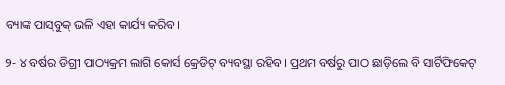ବ୍ୟାଙ୍କ ପାସ୍‌ବୁକ୍‌ ଭଳି ଏହା କାର୍ଯ୍ୟ କରିବ।

୨- ୪ ବର୍ଷର ଡିଗ୍ରୀ ପାଠ୍ୟକ୍ରମ ଲାଗି କୋର୍ସ କ୍ରେଡିଟ୍‌ ବ୍ୟବସ୍ଥା ରହିବ। ପ୍ରଥମ ବର୍ଷରୁ ପାଠ ଛାଡ଼ିଲେ ବି ସାର୍ଟିଫିକେଟ୍‌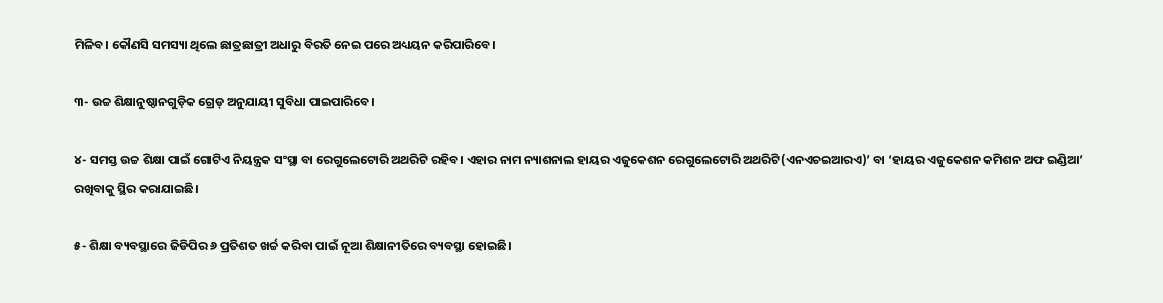ମିଳିବ। କୌଣସି ସମସ୍ୟା ଥିଲେ ଛାତ୍ରଛାତ୍ରୀ ଅଧାରୁ ବିରତି ନେଇ ପରେ ଅଧ୍ୟୟନ କରିପାରିବେ।

୩- ଉଚ୍ଚ ଶିକ୍ଷାନୁଷ୍ଠାନଗୁଡ଼ିକ ଗ୍ରେଡ୍‌ ଅନୁଯାୟୀ ସୁବିଧା ପାଇପାରିବେ।

୪- ସମସ୍ତ ଉଚ୍ଚ ଶିକ୍ଷା ପାଇଁ ଗୋଟିଏ ନିୟନ୍ତ୍ରକ ସଂସ୍ଥା ବା ରେଗୁଲେଟୋରି ଅଥରିଟି ରହିବ। ଏହାର ନାମ ନ୍ୟାଶନାଲ ହାୟର ଏଜୁକେଶନ ରେଗୁଲେଟୋରି ଅଥରିଟି(ଏନଏଚଇଆରଏ)’ ବା ‘ହାୟର ଏଜୁକେଶନ କମିଶନ ଅଫ ଇଣ୍ଡିଆ’ ରଖିବାକୁ ସ୍ଥିର କରାଯାଇଛି।

୫- ଶିକ୍ଷା ବ୍ୟବସ୍ଥାରେ ଜିଡିପିର ୬ ପ୍ରତିଶତ ଖର୍ଚ୍ଚ କରିବା ପାଇଁ ନୂଆ ଶିକ୍ଷାନୀତିରେ ବ୍ୟବସ୍ଥା ହୋଇଛି।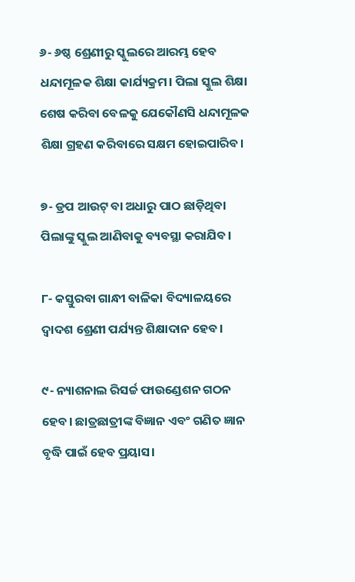୬- ୬ଷ୍ଠ ଶ୍ରେଣୀରୁ ସ୍କୁଲରେ ଆରମ୍ଭ ହେବ ଧନ୍ଦାମୂଳକ ଶିକ୍ଷା କାର୍ଯ୍ୟକ୍ରମ। ପିଲା ସ୍କୁଲ ଶିକ୍ଷା ଶେଷ କରିବା ବେଳକୁ ଯେକୌଣସି ଧନ୍ଦାମୂଳକ ଶିକ୍ଷା ଗ୍ରହଣ କରିବାରେ ସକ୍ଷମ ହୋଇପାରିବ।

୭- ଡ୍ରପ ଆଉଟ୍‌ ବା ଅଧାରୁ ପାଠ ଛାଡ଼ିଥିବା ପିଲାଙ୍କୁ ସ୍କୁଲ ଆଣିବାକୁ ବ୍ୟବସ୍ଥା କରାଯିବ।

୮- କସ୍ତୁରବା ଗାନ୍ଧୀ ବାଳିକା ବିଦ୍ୟାଳୟରେ ଦ୍ବାଦଶ ଶ୍ରେଣୀ ପର୍ଯ୍ୟନ୍ତ ଶିକ୍ଷାଦାନ ହେବ।

୯- ନ୍ୟାଶନାଲ ରିସର୍ଚ୍ଚ ଫାଉଣ୍ଡେଶନ ଗଠନ ହେବ। ଛାତ୍ରଛାତ୍ରୀଙ୍କ ବିଜ୍ଞାନ ଏବଂ ଗଣିତ ଜ୍ଞାନ ବୃଦ୍ଧି ପାଇଁ ହେବ ପ୍ରୟାସ।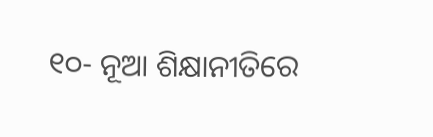୧୦- ନୂଆ ଶିକ୍ଷାନୀତିରେ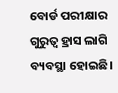ବୋର୍ଡ ପରୀକ୍ଷାର ଗୁରୁତ୍ଵ ହ୍ରାସ ଲାଗି ବ୍ୟବସ୍ଥା ହୋଇଛି।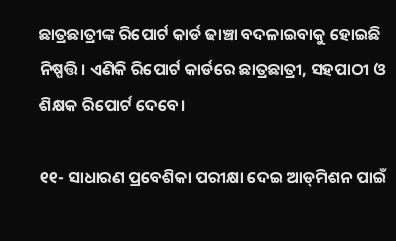ଛାତ୍ରଛାତ୍ରୀଙ୍କ ରିପୋର୍ଟ କାର୍ଡ ଢାଞ୍ଚା ବଦଳାଇବାକୁ ହୋଇଛି ନିଷ୍ପତ୍ତି। ଏଣିକି ରିପୋର୍ଟ କାର୍ଡରେ ଛାତ୍ରଛାତ୍ରୀ, ସହପାଠୀ ଓ ଶିକ୍ଷକ ରିପୋର୍ଟ ଦେବେ।

୧୧- ସାଧାରଣ ପ୍ରବେଶିକା ପରୀକ୍ଷା ଦେଇ ଆଡ୍‌ମିଶନ ପାଇଁ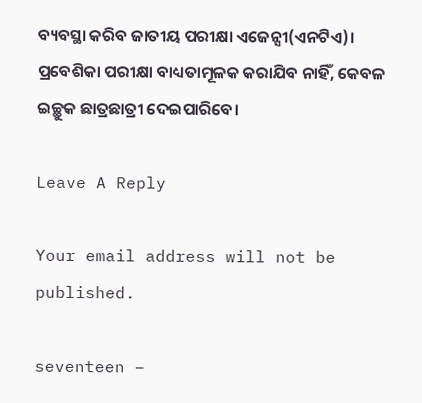ବ୍ୟବସ୍ଥା କରିବ ଜାତୀୟ ପରୀକ୍ଷା ଏଜେନ୍ସୀ(ଏନଟିଏ)। ପ୍ରବେଶିକା ପରୀକ୍ଷା ବାଧ୍ୟତାମୂଳକ କରାଯିବ ନାହିଁ, କେବଳ ଇଚ୍ଛୁକ ଛାତ୍ରଛାତ୍ରୀ ଦେଇପାରିବେ।

Leave A Reply

Your email address will not be published.

seventeen −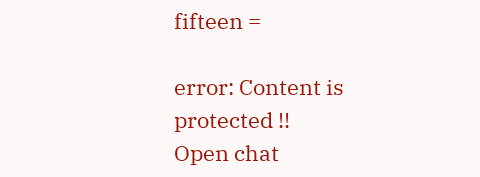fifteen =

error: Content is protected !!
Open chat